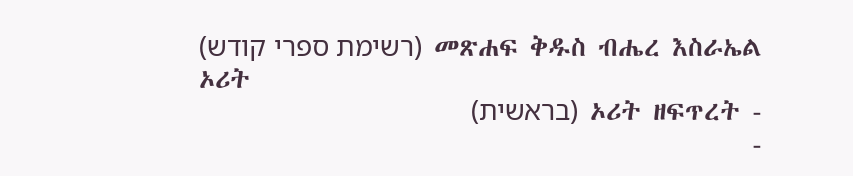መጽሐፍ ቅዱስ ብሔረ እስራኤል (רשימת ספרי קודש)
ኦሪት
- ኦሪት ዘፍጥረት (בראשית)
-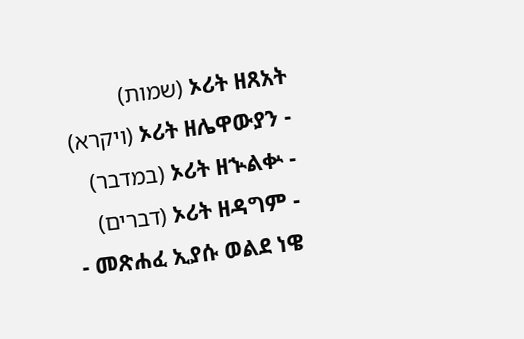ኦሪት ዘጸአት (שמות)
- ኦሪት ዘሌዋውያን (ויקרא)
- ኦሪት ዘኍልቍ (במדבר)
- ኦሪት ዘዳግም (דברים)
- መጽሐፈ ኢያሱ ወልደ ነዌ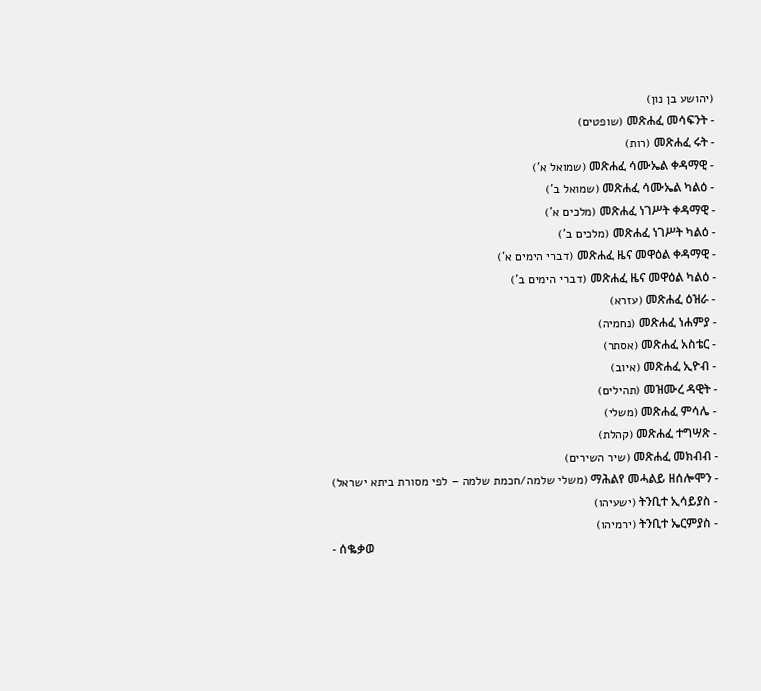(יהושע בן נון)
- መጽሐፈ መሳፍንት (שופטים)
- መጽሐፈ ሩት (רות)
- መጽሐፈ ሳሙኤል ቀዳማዊ (שמואל א')
- መጽሐፈ ሳሙኤል ካልዕ (שמואל ב')
- መጽሐፈ ነገሥት ቀዳማዊ (מלכים א')
- መጽሐፈ ነገሥት ካልዕ (מלכים ב')
- መጽሐፈ ዜና መዋዕል ቀዳማዊ (דברי הימים א')
- መጽሐፈ ዜና መዋዕል ካልዕ (דברי הימים ב')
- መጽሐፈ ዕዝራ (עזרא)
- መጽሐፈ ነሐምያ (נחמיה)
- መጽሐፈ አስቴር (אסתר)
- መጽሐፈ ኢዮብ (איוב)
- መዝሙረ ዳዊት (תהילים)
- መጽሐፈ ምሳሌ (משלי)
- መጽሐፈ ተግሣጽ (קהלת)
- መጽሐፈ መክብብ (שיר השירים)
- ማሕልየ መሓልይ ዘሰሎሞን (משלי שלמה/חכמת שלמה – לפי מסורת ביתא ישראל)
- ትንቢተ ኢሳይያስ (ישעיהו)
- ትንቢተ ኤርምያስ (ירמיהו)
- ሰቈቃወ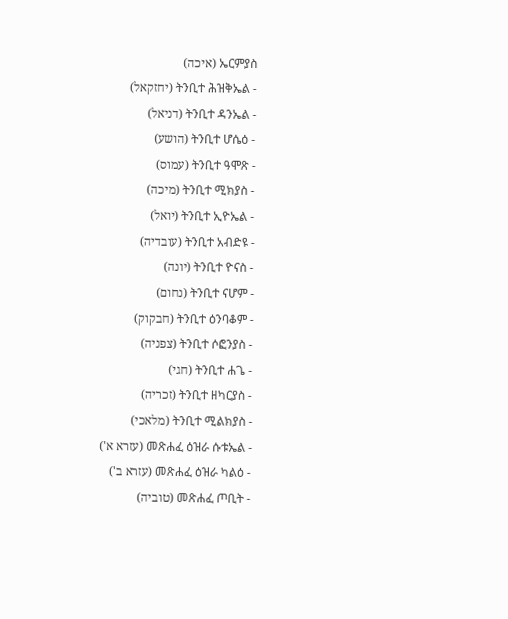ኤርምያስ (איכה)
- ትንቢተ ሕዝቅኤል (יחזקאל)
- ትንቢተ ዳንኤል (דניאל)
- ትንቢተ ሆሴዕ (הושע)
- ትንቢተ ዓሞጽ (עמוס)
- ትንቢተ ሚክያስ (מיכה)
- ትንቢተ ኢዮኤል (יואל)
- ትንቢተ አብድዩ (עובדיה)
- ትንቢተ ዮናስ (יונה)
- ትንቢተ ናሆም (נחום)
- ትንቢተ ዕንባቆም (חבקוק)
- ትንቢተ ሶፎንያስ (צפניה)
- ትንቢተ ሐጌ (חגי)
- ትንቢተ ዘካርያስ (זכריה)
- ትንቢተ ሚልክያስ (מלאכי)
- መጽሐፈ ዕዝራ ሱቱኤል (עזרא א')
- መጽሐፈ ዕዝራ ካልዕ (עזרא ב')
- መጽሐፈ ጦቢት (טוביה)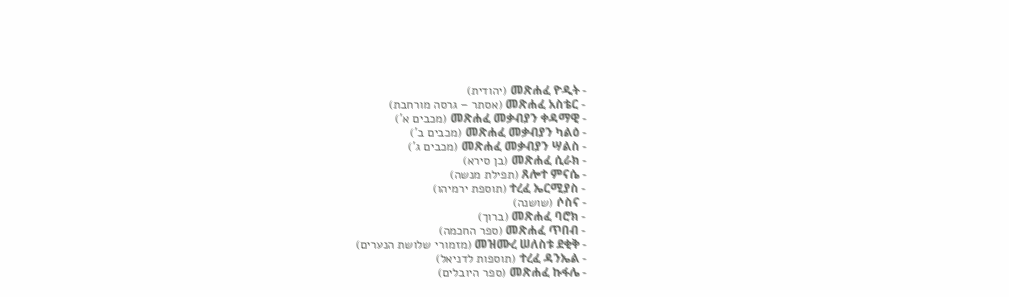- መጽሐፈ ዮዲት (יהודית)
- መጽሐፈ አስቴር (אסתר – גרסה מורחבת)
- መጽሐፈ መቃብያን ቀዳማዊ (מכבים א')
- መጽሐፈ መቃብያን ካልዕ (מכבים ב')
- መጽሐፈ መቃብያን ሣልስ (מכבים ג')
- መጽሐፈ ሲራክ (בן סירא)
- ጸሎተ ምናሴ (תפילת מנשה)
- ተረፈ ኤርሚያስ (תוספת ירמיהו)
- ሶስና (שושנה)
- መጽሐፈ ባሮክ (ברוך)
- መጽሐፈ ጥበብ (ספר החכמה)
- መዝሙረ ሠለስቱ ደቂቅ (מזמורי שלושת הנערים)
- ተረፈ ዳንኤል (תוספות לדניאל)
- መጽሐፈ ኩፋሌ (ספר היובלים)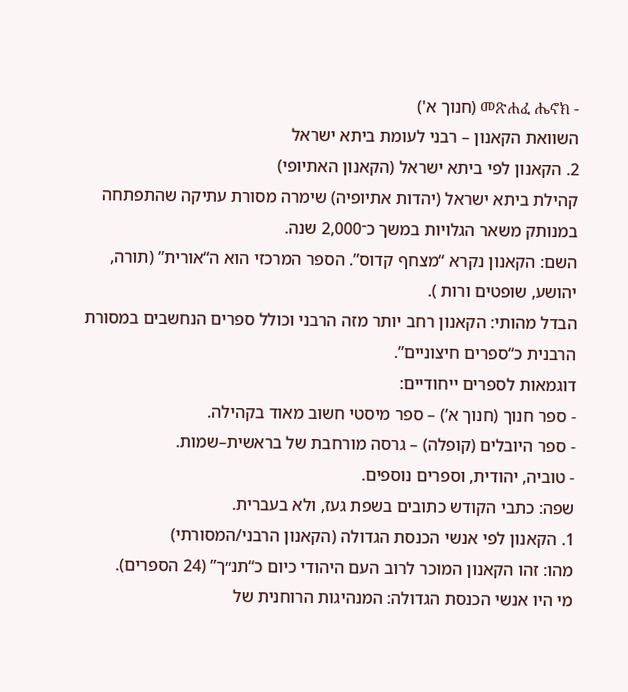- መጽሐፈ ሔኖክ (חנוך א')
השוואת הקאנון – רבני לעומת ביתא ישראל
2. הקאנון לפי ביתא ישראל (הקאנון האתיופי)
קהילת ביתא ישראל (יהדות אתיופיה) שימרה מסורת עתיקה שהתפתחה במנותק משאר הגלויות במשך כ־2,000 שנה.
השם: הקאנון נקרא “מצחף קדוס”. הספר המרכזי הוא ה“אורית” (תורה, יהושע, שופטים ורות ).
הבדל מהותי: הקאנון רחב יותר מזה הרבני וכולל ספרים הנחשבים במסורת הרבנית כ“ספרים חיצוניים”.
דוגמאות לספרים ייחודיים:
- ספר חנוך (חנוך א’) – ספר מיסטי חשוב מאוד בקהילה.
- ספר היובלים (קופלה) – גרסה מורחבת של בראשית–שמות.
- טוביה, יהודית, וספרים נוספים.
שפה: כתבי הקודש כתובים בשפת געז, ולא בעברית.
1. הקאנון לפי אנשי הכנסת הגדולה (הקאנון הרבני/המסורתי)
מהו: זהו הקאנון המוכר לרוב העם היהודי כיום כ“תנ״ך” (24 הספרים).
מי היו אנשי הכנסת הגדולה: המנהיגות הרוחנית של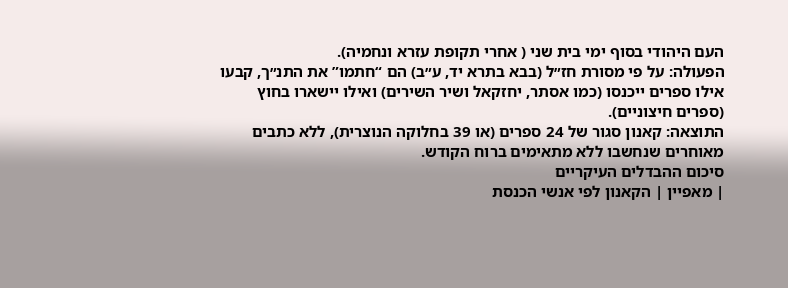העם היהודי בסוף ימי בית שני ( אחרי תקופת עזרא ונחמיה).
הפעולה: על פי מסורת חז״ל (בבא בתרא יד, ע״ב) הם “חתמו” את התנ״ך, קבעו אילו ספרים ייכנסו (כמו אסתר, יחזקאל ושיר השירים) ואילו יישארו בחוץ (ספרים חיצוניים).
התוצאה: קאנון סגור של 24 ספרים (או 39 בחלוקה הנוצרית), ללא כתבים מאוחרים שנחשבו ללא מתאימים ברוח הקודש.
סיכום ההבדלים העיקריים
| מאפיין | הקאנון לפי אנשי הכנסת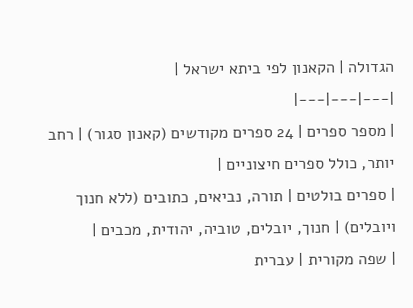הגדולה | הקאנון לפי ביתא ישראל |
|---|---|---|
| מספר ספרים | 24 ספרים מקודשים (קאנון סגור) | רחב יותר, כולל ספרים חיצוניים |
| ספרים בולטים | תורה, נביאים, כתובים (ללא חנוך ויובלים) | חנוך, יובלים, טוביה, יהודית, מכבים |
| שפה מקורית | עברית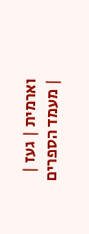וארמית | געז |
| מעמד הספרים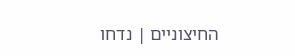החיצוניים | נדחו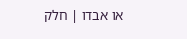או אבדו | חלק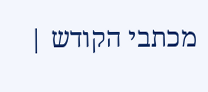מכתבי הקודש |